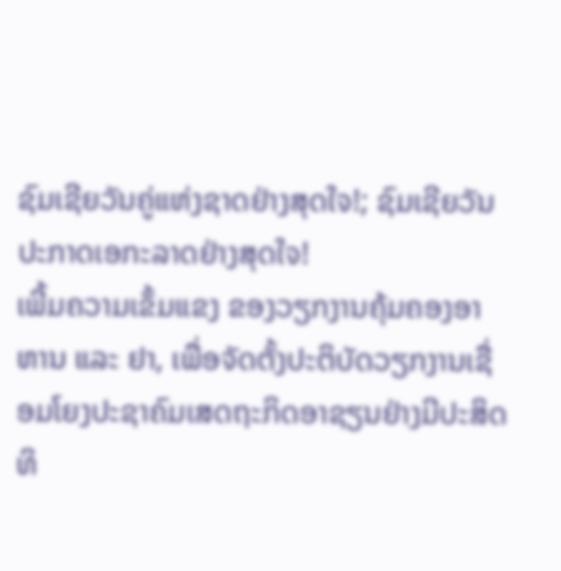ຊົມເຊີຍວັນຄູ່ແຫ່ງຊາດຢ່າງສຸດໃຈ!; ຊົມເຊີຍວັນປະກາດເອກະລາດຢ່າງສຸດໃຈ!                                                                                                                                                                                                                                                                                                                                                                                                            ເພີ້ມຄວາມເຂັ້ມແຂງ ຂອງວຽກງານຄຸ້ມຄອງອາຫານ ແລະ ຢາ, ເພື່ອຈັດຕັ້ງປະຕິບັດວຽກງານເຊື່ອມໂຍງປະຊາຄົມເສດຖະກິດອາຊຽນຢ່າງມີປະສິດທິ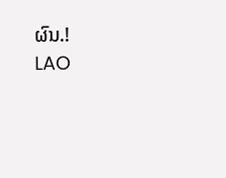ຜົນ.!                                                                                                                                                                                                       LAO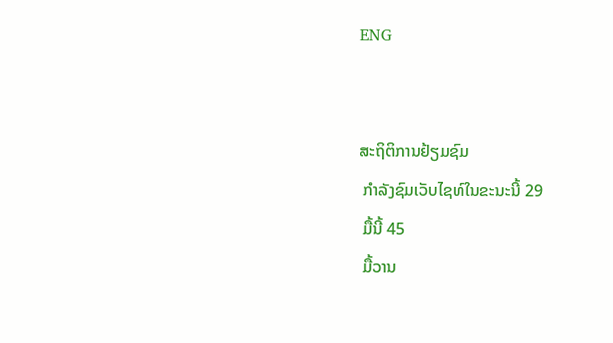ENG


ສະຖິຕິການຢ້ຽມຊົມ
 ກໍາລັງຊົມເວັບໄຊທ໌ໃນຂະນະນີ້ 29
 ມື້ນີ້ 45
 ມື້ວານ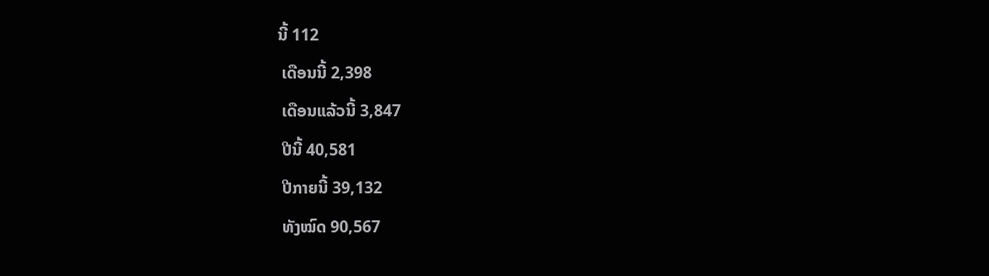ນີ້ 112
 ເດືອນນີ້ 2,398
 ເດືອນແລ້ວນີ້ 3,847
 ປີນີ້ 40,581
 ປີກາຍນີ້ 39,132
 ທັງໝົດ 90,567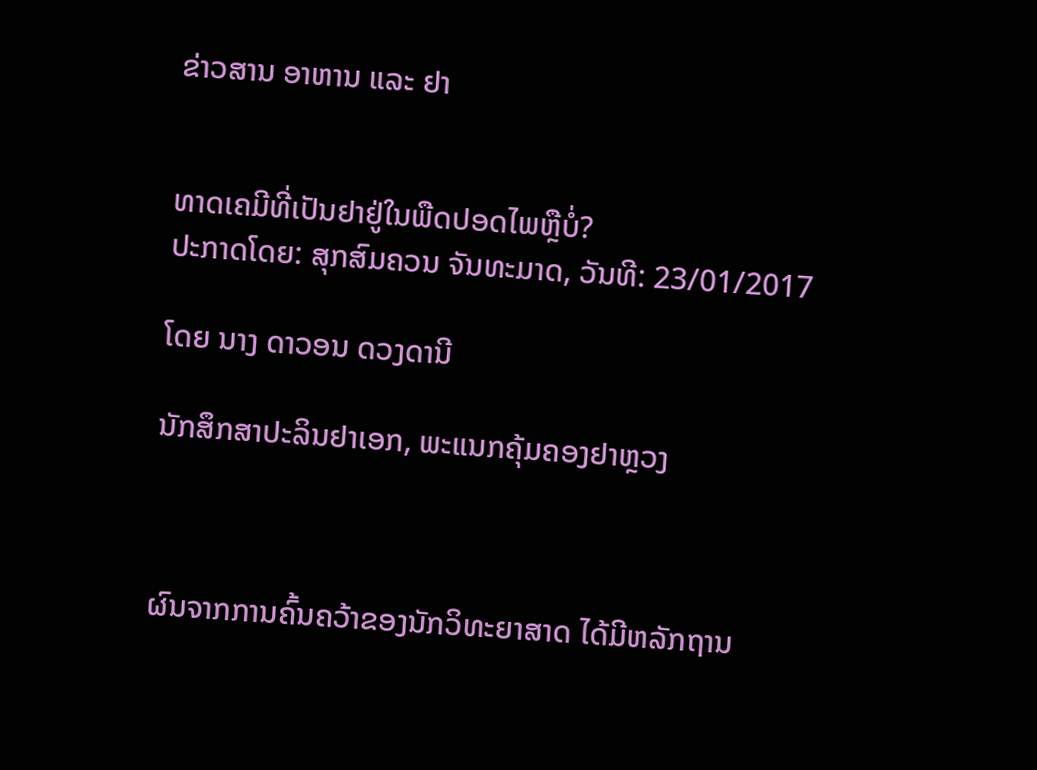ຂ່າວສານ ອາຫານ ແລະ ຢາ


ທາດເຄມີທີ່ເປັນຢາຢູ່ໃນພືດປອດໄພຫຼືບໍ່?
ປະກາດໂດຍ: ສຸກສົມຄວນ ຈັນທະມາດ, ວັນທີ: 23/01/2017

ໂດຍ ນາງ ດາວອນ ດວງດານີ

ນັກສຶກສາປະລິນຢາເອກ, ພະແນກຄຸ້ມຄອງຢາຫຼວງ



ຜົນຈາກການຄົ້ນຄວ້າຂອງນັກວິທະຍາສາດ ໄດ້ມີຫລັກຖານ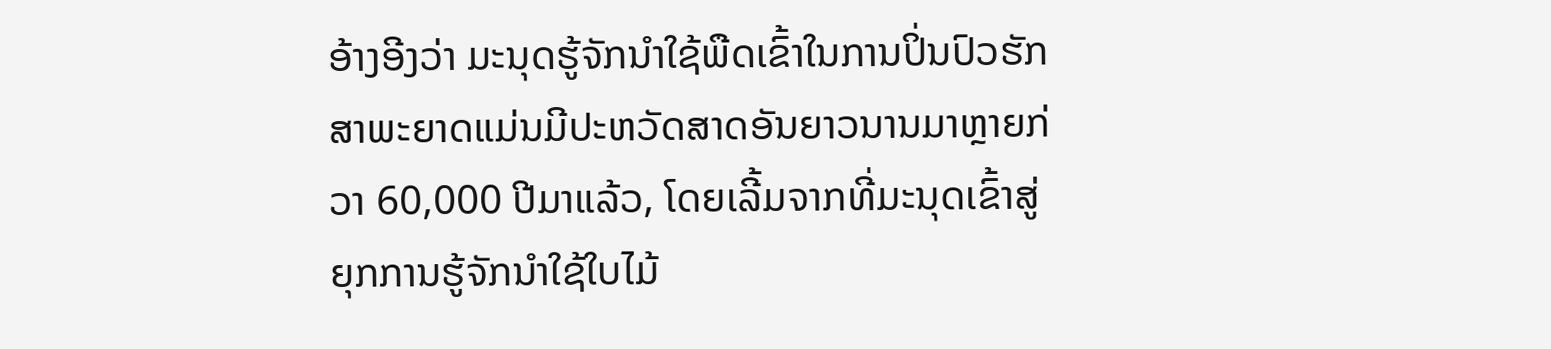ອ້າງອີງວ່າ ມະນຸດຮູ້ຈັກນຳໃຊ້ພືດເຂົ້າໃນການປິ່ນປົວຮັກສາພະຍາດແມ່ນມີປະຫວັດສາດອັນຍາວນານມາຫຼາຍກ່ວາ 60,000 ປີມາແລ້ວ, ໂດຍເລີ້ມຈາກທີ່ມະນຸດເຂົ້າສູ່ຍຸກການຮູ້ຈັກນຳໃຊ້ໃບໄມ້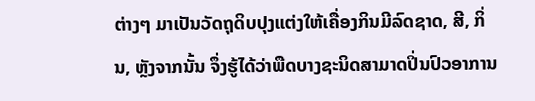ຕ່າງໆ ມາເປັນວັດຖຸດິບປຸງແຕ່ງໃຫ້ເຄື່ອງກິນມີລົດຊາດ, ສີ, ກິ່ນ, ຫຼັງຈາກນັ້ນ ຈຶ່ງຮູ້ໄດ້ວ່າພືດບາງຊະນິດສາມາດປິ່ນປົວອາການ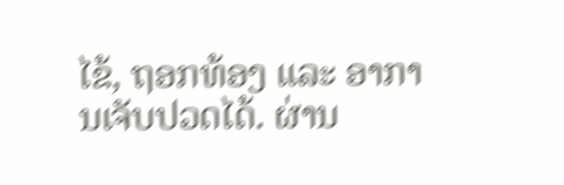ໄຂ້, ຖອກທ້ອງ ແລະ ອາການເຈັບປວດໄດ້. ຜ່ານ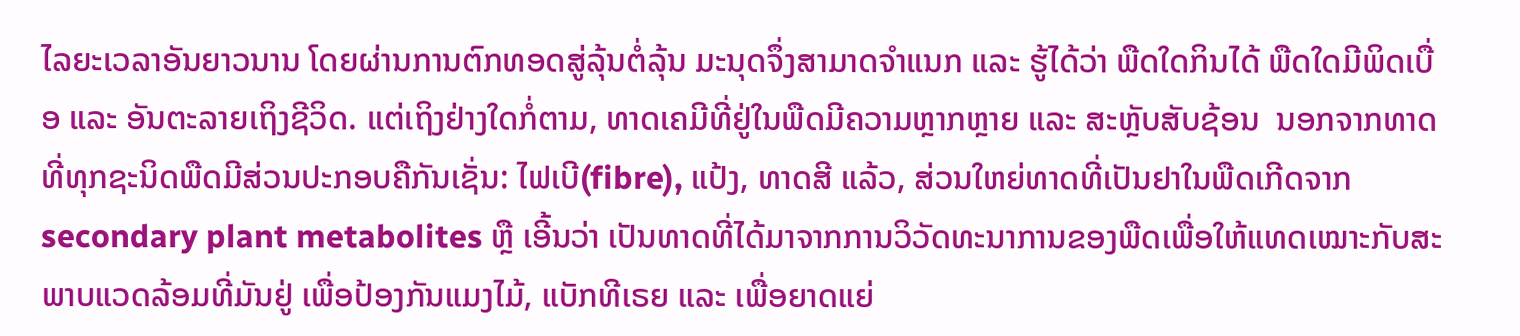ໄລຍະເວລາອັນຍາວນານ ໂດຍຜ່ານການຕົກທອດສູ່ລຸ້ນຕໍ່ລຸ້ນ ມະນຸດຈຶ່ງສາມາດຈຳແນກ ແລະ ຮູ້ໄດ້ວ່າ ພືດໃດກິນໄດ້ ພືດໃດມີພິດເບື່ອ ແລະ ອັນຕະລາຍເຖິງຊີວິດ. ແຕ່ເຖິງຢ່າງໃດກໍ່ຕາມ, ທາດເຄມີທີ່ຢູ່ໃນພືດມີຄວາມຫຼາກຫຼາຍ ແລະ ສະຫຼັບສັບຊ້ອນ  ນອກຈາກທາດທີ່ທຸກຊະນິດພືດມີສ່ວນປະກອບຄືກັນເຊັ່ນ: ໄຟເບີ(fibre), ແປ້ງ, ທາດສີ ແລ້ວ, ສ່ວນໃຫຍ່ທາດທີ່ເປັນຢາໃນພືດເກີດຈາກ secondary plant metabolites ຫຼື ເອີ້ນວ່າ ເປັນທາດທີ່ໄດ້ມາຈາກການວິວັດທະນາການຂອງພືດເພື່ອໃຫ້ແທດເໝາະກັບສະພາບແວດລ້ອມທີ່ມັນຢູ່ ເພື່ອປ້ອງກັນແມງໄມ້, ແບັກທີເຣຍ ແລະ ເພື່ອຍາດແຍ່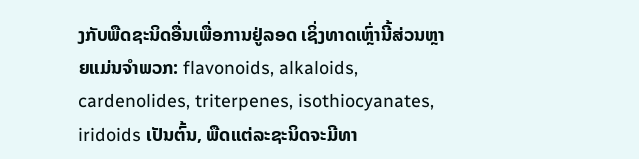ງກັບພືດຊະນິດອື່ນເພື່ອການຢູ່ລອດ ເຊິ່ງທາດເຫຼົ່ານີ້ສ່ວນຫຼາຍແມ່ນຈຳພວກ: flavonoids, alkaloids, cardenolides, triterpenes, isothiocyanates, iridoids ເປັນຕົ້ນ, ພືດແຕ່ລະຊະນິດຈະມີທາ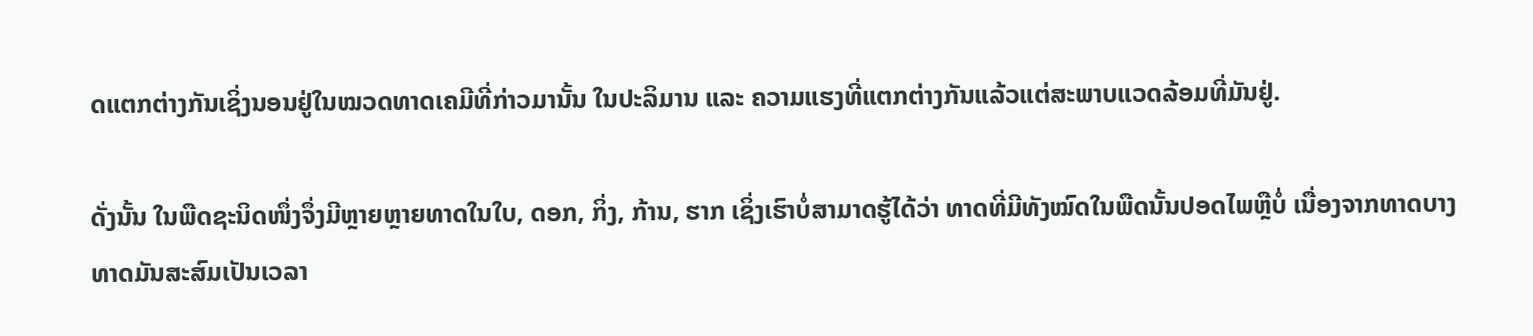ດແຕກຕ່າງກັນເຊິ່ງນອນຢູ່ໃນໝວດທາດເຄມີທີ່ກ່າວມານັ້ນ ໃນປະລິມານ ແລະ ຄວາມແຮງທີ່ແຕກຕ່າງກັນແລ້ວແຕ່ສະພາບແວດລ້ອມທີ່ມັນຢູ່.

ດັ່ງນັ້ນ ໃນພືດຊະນິດໜຶ່ງຈຶ່ງມີຫຼາຍຫຼາຍທາດໃນໃບ, ດອກ, ກິ່ງ, ກ້ານ, ຮາກ ເຊິ່ງເຮົາບໍ່ສາມາດຮູ້ໄດ້ວ່າ ທາດທີ່ມີທັງໝົດໃນພືດນັ້ນປອດໄພຫຼືບໍ່ ເນື່ອງຈາກທາດບາງທາດມັນສະສົມເປັນເວລາ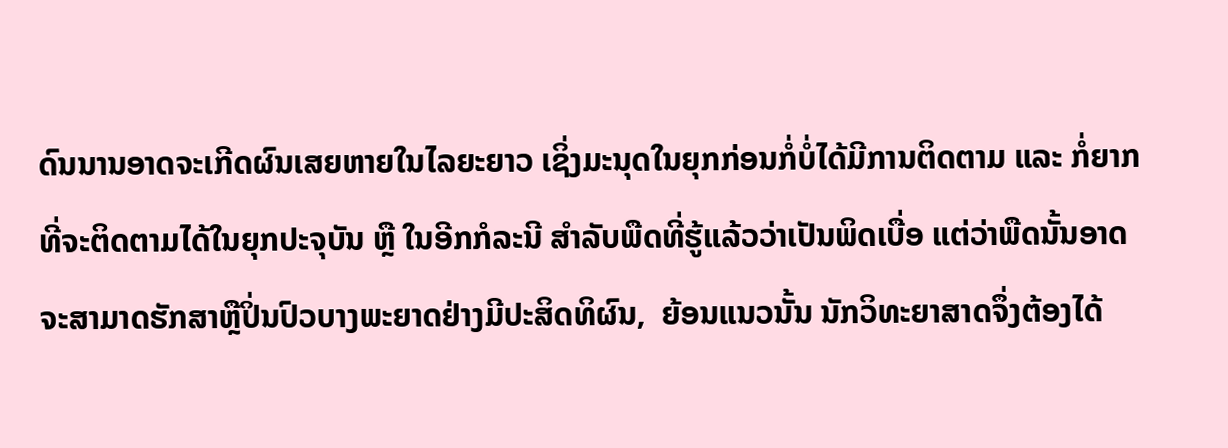ດົນນານອາດຈະເກີດຜົນເສຍຫາຍໃນໄລຍະຍາວ ເຊິ່ງມະນຸດໃນຍຸກກ່ອນກໍ່ບໍ່ໄດ້ມີການຕິດຕາມ ແລະ ກໍ່ຍາກທີ່ຈະຕິດຕາມໄດ້ໃນຍຸກປະຈຸບັນ ຫຼື ໃນອີກກໍລະນີ ສຳລັບພືດທີ່ຮູ້ແລ້ວວ່າເປັນພິດເບື່ອ ແຕ່ວ່າພືດນັ້ນອາດຈະສາມາດຮັກສາຫຼືປິ່ນປົວບາງພະຍາດຢ່າງມີປະສິດທິຜົນ,  ຍ້ອນແນວນັ້ນ ນັກວິທະຍາສາດຈຶ່ງຕ້ອງໄດ້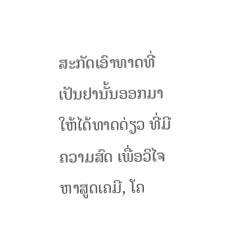ສະກັດເອົາທາດທີ່ເປັນຢານັ້ນອອກມາໃຫ້ໄດ້ທາດດ່ຽວ ທີ່ມີຄວາມສົດ ເພື່ອວິໄຈຫາສູດເຄມີ, ໂຄ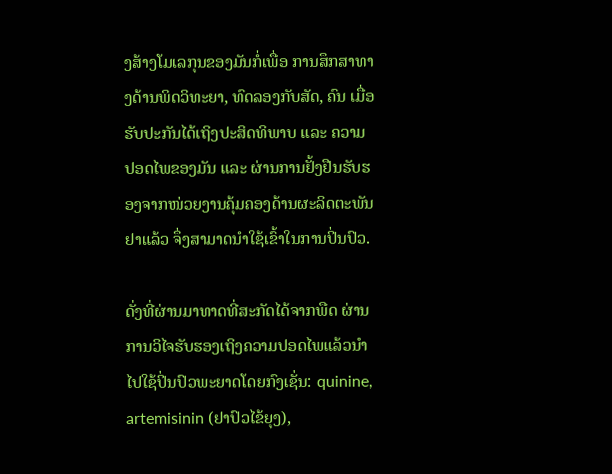ງສ້າງໂມເລກຸນຂອງມັນກໍ່ເພື່ອ ການສຶກສາທາງດ້ານພິດວິທະຍາ, ທົດລອງກັບສັດ, ຄົນ ເມື່ອຮັບປະກັນໄດ້ເຖິງປະສິດທິພາບ ແລະ ຄວາມປອດໄພຂອງມັນ ແລະ ຜ່ານການຢັ້ງຢືນຮັບຮອງຈາກໜ່ວຍງານຄຸ້ມຄອງດ້ານຜະລິດຕະພັນຢາແລ້ວ ຈຶ່ງສາມາດນຳໃຊ້ເຂົ້າໃນການປິ່ນປົວ.

ດັ່ງທີ່ຜ່ານມາທາດທີ່ສະກັດໄດ້ຈາກພືດ ຜ່ານການວິໄຈຮັບຮອງເຖິງຄວາມປອດໄພແລ້ວນຳໄປໃຊ້ປິ່ນປົວພະຍາດໂດຍກົງເຊັ່ນ: quinine, artemisinin (ຢາປົວໄຂ້ຍຸງ),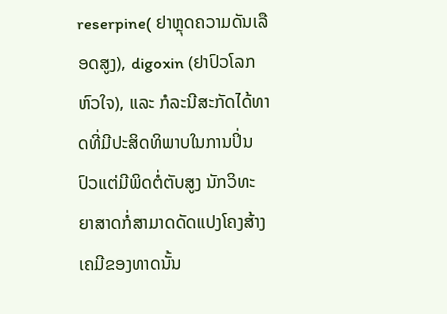reserpine( ຢາຫຼຸດຄວາມດັນເລືອດສູງ), digoxin (ຢາປົວໂລກຫົວໃຈ), ແລະ ກໍລະນີສະກັດໄດ້ທາດທີ່ມີປະສິດທິພາບໃນການປິ່ນປົວແຕ່ມີພິດຕໍ່ຕັບສູງ ນັກວິທະຍາສາດກໍ່ສາມາດດັດແປງໂຄງສ້າງເຄມີຂອງທາດນັ້ນ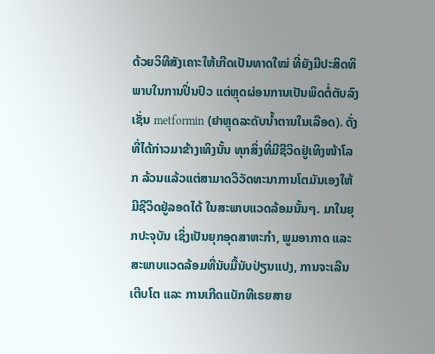ດ້ວຍວິທີສັງເຄາະໃຫ້ເກີດເປັນທາດໃໝ່ ທີ່ຍັງມີປະສິດທິພາບໃນການປິ່ນປົວ ແຕ່ຫຼຸດຜ່ອນການເປັນພິດຕໍ່ຕັບລົງ ເຊັ່ນ metformin (ຢາຫຼຸດລະດັບນ້ຳຕານໃນເລືອດ). ດັ່ງທີ່ໄດ້ກ່າວມາຂ້າງເທິງນັ້ນ ທຸກສິ່ງທີ່ມີຊີວິດຢູ່ເທິງໜ້າໂລກ ລ້ວນແລ້ວແຕ່ສາມາດວິວັດທະນາການໂຕມັນເອງໃຫ້ມີຊີວິດຢູ່ລອດໄດ້ ໃນສະພາບແວດລ້ອມນັ້ນໆ. ມາໃນຍຸກປະຈຸບັນ ເຊິ່ງເປັນຍຸກອຸດສາຫະກຳ, ພູມອາກາດ ແລະ ສະພາບແວດລ້ອມທີ່ນັບມື້ນັບປ່ຽນແປງ, ການຈະເລີນເຕີບໂຕ ແລະ ການເກີດແບັກທີເຣຍສາຍ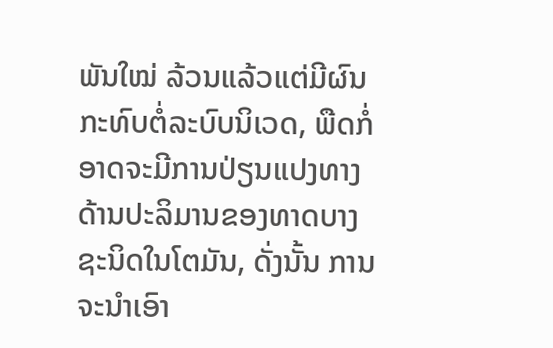ພັນໃໝ່ ລ້ວນແລ້ວແຕ່ມີຜົນກະທົບຕໍ່ລະບົບນິເວດ, ພືດກໍ່ອາດຈະມີການປ່ຽນແປງທາງດ້ານປະລິມານຂອງທາດບາງຊະນິດໃນໂຕມັນ, ດັ່ງນັ້ນ ການຈະນຳເອົາ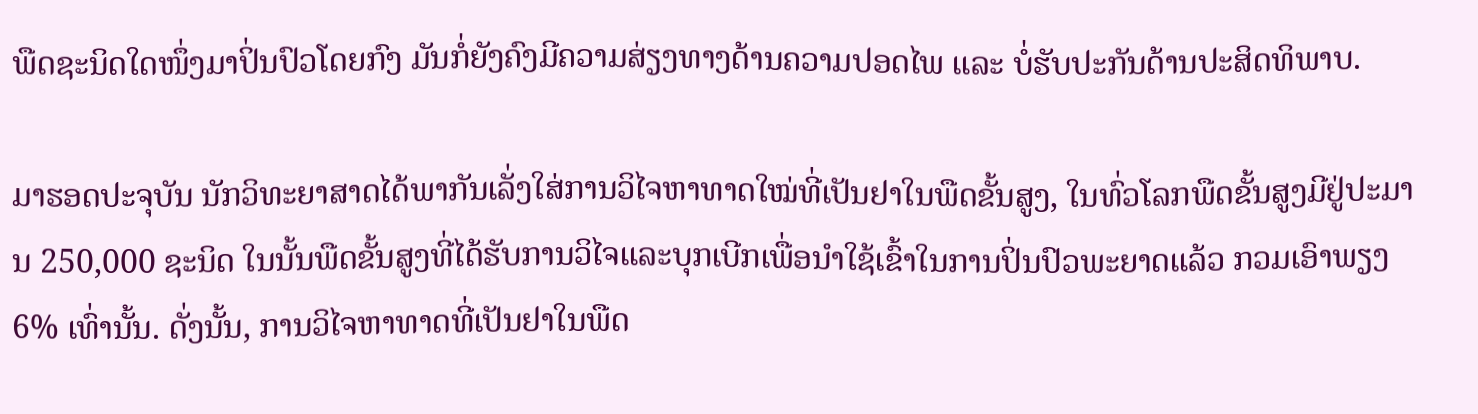ພືດຊະນິດໃດໜຶ່ງມາປິ່ນປົວໂດຍກົງ ມັນກໍ່ຍັງຄົງມີຄວາມສ່ຽງທາງດ້ານຄວາມປອດໄພ ແລະ ບໍ່ຮັບປະກັນດ້ານປະສິດທິພາບ.

ມາຮອດປະຈຸບັນ ນັກວິທະຍາສາດໄດ້ພາກັນເລັ່ງໃສ່ການວິໄຈຫາທາດໃໝ່ທີ່ເປັນຢາໃນພືດຂັ້ນສູງ, ໃນທົ່ວໂລກພືດຂັ້ນສູງມີຢູ່ປະມານ 250,000 ຊະນິດ ໃນນັ້ນພືດຂັ້ນສູງທີ່ໄດ້ຮັບການວິໄຈແລະບຸກເບີກເພື່ອນຳໃຊ້ເຂົ້າໃນການປິ່ນປົວພະຍາດແລ້ວ ກວມເອົາພຽງ 6% ເທົ່ານັ້ນ. ດັ່ງນັ້ນ, ການວິໄຈຫາທາດທີ່ເປັນຢາໃນພືດ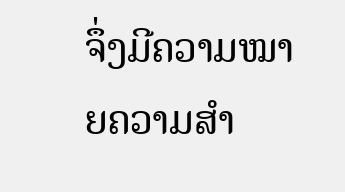ຈຶ່ງມີຄວາມໝາຍຄວາມສຳ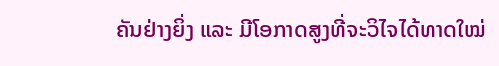ຄັນຢ່າງຍິ່ງ ແລະ ມີໂອກາດສູງທີ່ຈະວິໄຈໄດ້ທາດໃໝ່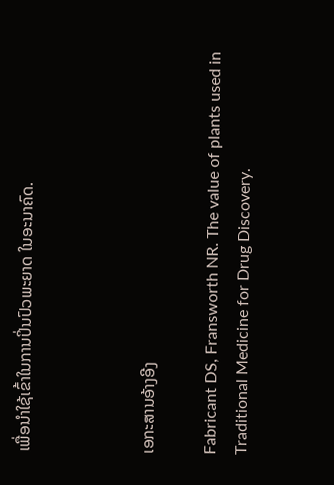ເພື່ອນຳໃຊ້ເຂົ້າໃນການປິ່ນປົວພະຍາດ ໃນອະນາຄົດ.



ເອກະສານອ້າງອີງ

Fabricant DS, Fransworth NR. The value of plants used in Traditional Medicine for Drug Discovery.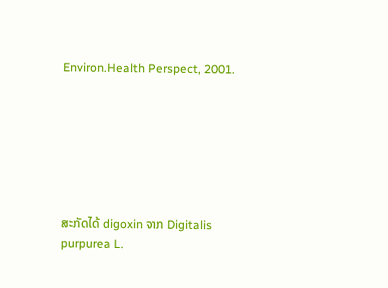Environ.Health Perspect, 2001.







ສະກັດໄດ້ digoxin ຈາກ Digitalis purpurea L.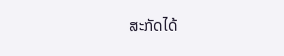ສະກັດໄດ້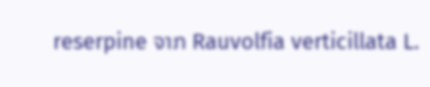reserpine ຈາກ Rauvolfia verticillata L.